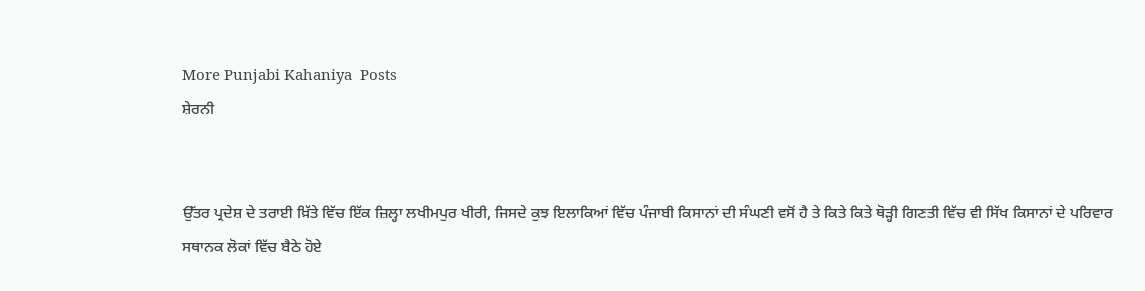More Punjabi Kahaniya  Posts
ਸ਼ੇਰਨੀ


ਉੱਤਰ ਪ੍ਰਦੇਸ਼ ਦੇ ਤਰਾਈ ਖ਼ਿੱਤੇ ਵਿੱਚ ਇੱਕ ਜ਼ਿਲ੍ਹਾ ਲਖੀਮਪੁਰ ਖੀਰੀ, ਜਿਸਦੇ ਕੁਝ ਇਲਾਕਿਆਂ ਵਿੱਚ ਪੰਜਾਬੀ ਕਿਸਾਨਾਂ ਦੀ ਸੰਘਣੀ ਵਸੋਂ ਹੈ ਤੇ ਕਿਤੇ ਕਿਤੇ ਥੋੜ੍ਹੀ ਗਿਣਤੀ ਵਿੱਚ ਵੀ ਸਿੱਖ ਕਿਸਾਨਾਂ ਦੇ ਪਰਿਵਾਰ ਸਥਾਨਕ ਲੋਕਾਂ ਵਿੱਚ ਬੈਠੇ ਹੋਏ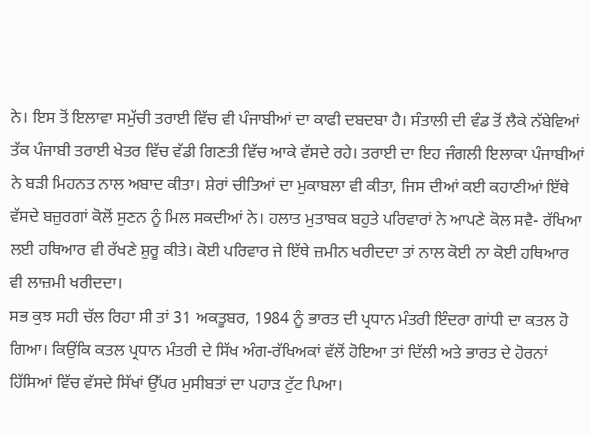ਨੇ। ਇਸ ਤੋਂ ਇਲਾਵਾ ਸਮੁੱਚੀ ਤਰਾਈ ਵਿੱਚ ਵੀ ਪੰਜਾਬੀਆਂ ਦਾ ਕਾਫੀ ਦਬਦਬਾ ਹੈ। ਸੰਤਾਲੀ ਦੀ ਵੰਡ ਤੋਂ ਲੈਕੇ ਨੱਬੇਵਿਆਂ ਤੱਕ ਪੰਜਾਬੀ ਤਰਾਈ ਖੇਤਰ ਵਿੱਚ ਵੱਡੀ ਗਿਣਤੀ ਵਿੱਚ ਆਕੇ ਵੱਸਦੇ ਰਹੇ। ਤਰਾਈ ਦਾ ਇਹ ਜੰਗਲੀ ਇਲਾਕਾ ਪੰਜਾਬੀਆਂ ਨੇ ਬੜੀ ਮਿਹਨਤ ਨਾਲ ਅਬਾਦ ਕੀਤਾ। ਸ਼ੇਰਾਂ ਚੀਤਿਆਂ ਦਾ ਮੁਕਾਬਲਾ ਵੀ ਕੀਤਾ, ਜਿਸ ਦੀਆਂ ਕਈ ਕਹਾਣੀਆਂ ਇੱਥੇ ਵੱਸਦੇ ਬਜ਼ੁਰਗਾਂ ਕੋਲੋਂ ਸੁਣਨ ਨੂੰ ਮਿਲ ਸਕਦੀਆਂ ਨੇ। ਹਲਾਤ ਮੁਤਾਬਕ ਬਹੁਤੇ ਪਰਿਵਾਰਾਂ ਨੇ ਆਪਣੇ ਕੋਲ ਸਵੈ- ਰੱਖਿਆ ਲਈ ਹਥਿਆਰ ਵੀ ਰੱਖਣੇ ਸ਼ੁਰੂ ਕੀਤੇ। ਕੋਈ ਪਰਿਵਾਰ ਜੇ ਇੱਥੇ ਜ਼ਮੀਨ ਖਰੀਦਦਾ ਤਾਂ ਨਾਲ ਕੋਈ ਨਾ ਕੋਈ ਹਥਿਆਰ ਵੀ ਲਾਜ਼ਮੀ ਖਰੀਦਦਾ।
ਸਭ ਕੁਝ ਸਹੀ ਚੱਲ ਰਿਹਾ ਸੀ ਤਾਂ 31 ਅਕਤੂਬਰ, 1984 ਨੂੰ ਭਾਰਤ ਦੀ ਪ੍ਰਧਾਨ ਮੰਤਰੀ ਇੰਦਰਾ ਗਾਂਧੀ ਦਾ ਕਤਲ ਹੋ ਗਿਆ। ਕਿਉਂਕਿ ਕਤਲ ਪ੍ਰਧਾਨ ਮੰਤਰੀ ਦੇ ਸਿੱਖ ਅੰਗ-ਰੱਖਿਅਕਾਂ ਵੱਲੋਂ ਹੋਇਆ ਤਾਂ ਦਿੱਲੀ ਅਤੇ ਭਾਰਤ ਦੇ ਹੋਰਨਾਂ ਹਿੱਸਿਆਂ ਵਿੱਚ ਵੱਸਦੇ ਸਿੱਖਾਂ ਉੱਪਰ ਮੁਸੀਬਤਾਂ ਦਾ ਪਹਾੜ ਟੁੱਟ ਪਿਆ।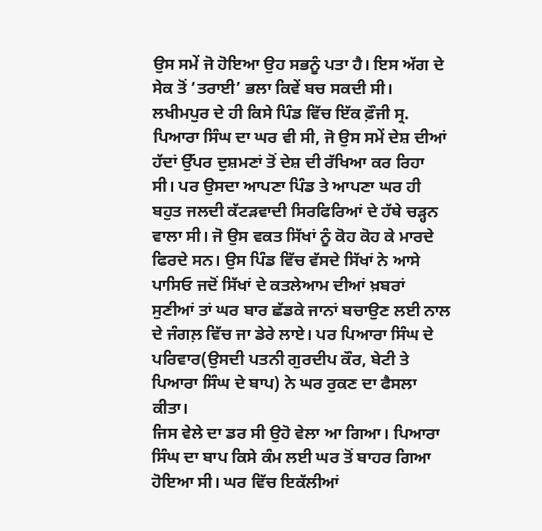ਉਸ ਸਮੇਂ ਜੋ ਹੋਇਆ ਉਹ ਸਭਨੂੰ ਪਤਾ ਹੈ। ਇਸ ਅੱਗ ਦੇ ਸੇਕ ਤੋਂ ‘ਤਰਾਈ’ ਭਲਾ ਕਿਵੇਂ ਬਚ ਸਕਦੀ ਸੀ। ਲਖੀਮਪੁਰ ਦੇ ਹੀ ਕਿਸੇ ਪਿੰਡ ਵਿੱਚ ਇੱਕ ਫ਼ੌਜੀ ਸ੍ਰ. ਪਿਆਰਾ ਸਿੰਘ ਦਾ ਘਰ ਵੀ ਸੀ, ਜੋ ਉਸ ਸਮੇਂ ਦੇਸ਼ ਦੀਆਂ ਹੱਦਾਂ ਉੱਪਰ ਦੁਸ਼ਮਣਾਂ ਤੋਂ ਦੇਸ਼ ਦੀ ਰੱਖਿਆ ਕਰ ਰਿਹਾ ਸੀ। ਪਰ ਉਸਦਾ ਆਪਣਾ ਪਿੰਡ ਤੇ ਆਪਣਾ ਘਰ ਹੀ ਬਹੁਤ ਜਲਦੀ ਕੱਟੜਵਾਦੀ ਸਿਰਫਿਰਿਆਂ ਦੇ ਹੱਥੇ ਚੜ੍ਹਨ ਵਾਲਾ ਸੀ। ਜੋ ਉਸ ਵਕਤ ਸਿੱਖਾਂ ਨੂੰ ਕੋਹ ਕੋਹ ਕੇ ਮਾਰਦੇ ਫਿਰਦੇ ਸਨ। ਉਸ ਪਿੰਡ ਵਿੱਚ ਵੱਸਦੇ ਸਿੱਖਾਂ ਨੇ ਆਸੇ ਪਾਸਿਓ ਜਦੋਂ ਸਿੱਖਾਂ ਦੇ ਕਤਲੇਆਮ ਦੀਆਂ ਖ਼ਬਰਾਂ ਸੁਣੀਆਂ ਤਾਂ ਘਰ ਬਾਰ ਛੱਡਕੇ ਜਾਨਾਂ ਬਚਾਉਣ ਲਈ ਨਾਲ ਦੇ ਜੰਗਲ਼ ਵਿੱਚ ਜਾ ਡੇਰੇ ਲਾਏ। ਪਰ ਪਿਆਰਾ ਸਿੰਘ ਦੇ ਪਰਿਵਾਰ(ਉਸਦੀ ਪਤਨੀ ਗੁਰਦੀਪ ਕੌਰ, ਬੇਟੀ ਤੇ ਪਿਆਰਾ ਸਿੰਘ ਦੇ ਬਾਪ) ਨੇ ਘਰ ਰੁਕਣ ਦਾ ਫੈਸਲਾ ਕੀਤਾ।
ਜਿਸ ਵੇਲੇ ਦਾ ਡਰ ਸੀ ਉਹੋ ਵੇਲਾ ਆ ਗਿਆ। ਪਿਆਰਾ ਸਿੰਘ ਦਾ ਬਾਪ ਕਿਸੇ ਕੰਮ ਲਈ ਘਰ ਤੋਂ ਬਾਹਰ ਗਿਆ ਹੋਇਆ ਸੀ। ਘਰ ਵਿੱਚ ਇਕੱਲੀਆਂ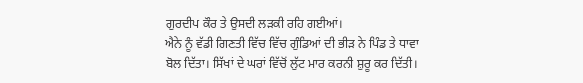ਗੁਰਦੀਪ ਕੌਰ ਤੇ ਉਸਦੀ ਲੜਕੀ ਰਹਿ ਗਈਆਂ।
ਐਨੇ ਨੂੰ ਵੱਡੀ ਗਿਣਤੀ ਵਿੱਚ ਵਿੱਚ ਗੁੰਡਿਆਂ ਦੀ ਭੀੜ ਨੇ ਪਿੰਡ ਤੇ ਧਾਵਾ ਬੋਲ ਦਿੱਤਾ। ਸਿੱਖਾਂ ਦੇ ਘਰਾਂ ਵਿੱਚੋਂ ਲੁੱਟ ਮਾਰ ਕਰਨੀ ਸ਼ੁਰੂ ਕਰ ਦਿੱਤੀ।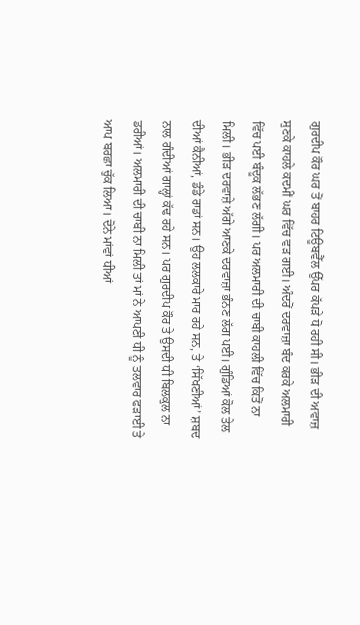ਗੁਰਦੀਪ ਕੌਰ ਘਰ ਤੋਂ ਬਾਹਰ ਟਿਊਬਵੈੱਲ ਉੱਪਰ ਕੱਪੜੇ ਧੋ ਰਹੀ ਸੀ। ਭੀੜ ਦੀ ਅਵਾਜ਼ ਸੁਣਕੇ ਕਾਹਲੇ ਕਦਮੀਂ ਘਰ ਵਿੱਚ ਵੜ ਗਈ। ਅੰਦਰੋਂ ਦਰਵਾਜ਼ਾ ਬੰਦ ਕਰਕੇ ਅਲਮਾਰੀ ਵਿੱਚ ਪਈ ਬੰਦੂਕ ਲੱਭਣ ਲੱਗੀ। ਪਰ ਅਲਮਾਰੀ ਦੀ ਚਾਬੀ ਕਾਹਲੀ ਵਿੱਚ ਕਿਤੋਂ ਨਾ ਮਿਲੀ। ਭੀੜ ਦਰਵਾਜ਼ੇ ਅੱਗੇ ਆਣਕੇ ਦਰਵਾਜ਼ਾ ਭੰਨਣ ਲੱਗ ਪਈ। ਗੁੰਡਿਆਂ ਕੋਲ ਤੇਲ ਦੀਆਂ ਕੈਨੀਆਂ, ਡੰਡੇ ਰਾਡਾਂ ਸਨ। ਉਹ ਲਲਕਾਰੇ ਮਾਰ ਰਹੇ ਸਨ, ਤੇ ‘ਸਿੱਖਣੀਆਂ’ ਸ਼ਬਦ ਨਾਲ ਗੰਦੀਆਂ ਗਾਲ੍ਹਾਂ ਕੱਢ ਰਹੇ ਸਨ। ਪਰ ਗੁਰਦੀਪ ਕੌਰ ਤੇ ਉਸਦੀ ਧੀ ਬਿਲਕੁਲ ਨਾ ਡਰੀਆਂ। ਅਲਮਾਰੀ ਦੀ ਚਾਬੀ ਨਾ ਮਿਲੀ ਤਾਂ ਮਾਂ ਨੇ ਆਪਣੀ ਧੀ ਨੂੰ ਤਲਵਾਰ ਫੜਾਈ ਤੇ ਆਪ ਬਰਛਾ ਚੁੱਕ ਲਿਆ। ਦੋਨੇ ਮਾਂਵਾਂ ਧੀਆਂ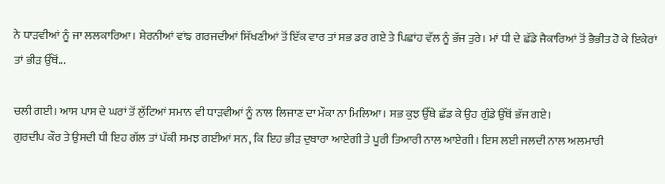ਨੇ ਧਾੜਵੀਆਂ ਨੂੰ ਜਾ ਲਲਕਾਰਿਆ। ਸ਼ੇਰਨੀਆਂ ਵਾਂਙ ਗਰਜਦੀਆਂ ਸਿੱਖਣੀਆਂ ਤੋਂ ਇੱਕ ਵਾਰ ਤਾਂ ਸਭ ਡਰ ਗਏ ਤੇ ਪਿਛਾਂਹ ਵੱਲ ਨੂੰ ਭੱਜ ਤੁਰੇ। ਮਾਂ ਧੀ ਦੇ ਛੱਡੇ ਜੈਕਾਰਿਆਂ ਤੋਂ ਭੈਭੀਤ ਹੋ ਕੇ ਇਕੇਰਾਂ ਤਾਂ ਭੀੜ ਉੱਥੋਂ...

ਚਲੀ ਗਈ। ਆਸ ਪਾਸ ਦੇ ਘਰਾਂ ਤੋਂ ਲੁੱਟਿਆਂ ਸਮਾਨ ਵੀ ਧਾੜਵੀਆਂ ਨੂੰ ਨਾਲ ਲਿਜਾਣ ਦਾ ਮੌਕਾ ਨਾ ਮਿਲਿਆ। ਸਭ ਕੁਝ ਉੱਥੇ ਛੱਡ ਕੇ ਉਹ ਗੁੰਡੇ ਉੱਥੋਂ ਭੱਜ ਗਏ।
ਗੁਰਦੀਪ ਕੌਰ ਤੇ ਉਸਦੀ ਧੀ ਇਹ ਗੱਲ ਤਾਂ ਪੱਕੀ ਸਮਝ ਗਈਆਂ ਸਨ, ਕਿ ਇਹ ਭੀੜ ਦੁਬਾਰਾ ਆਏਗੀ ਤੇ ਪੂਰੀ ਤਿਆਰੀ ਨਾਲ ਆਏਗੀ। ਇਸ ਲਈ ਜਲਦੀ ਨਾਲ ਅਲਮਾਰੀ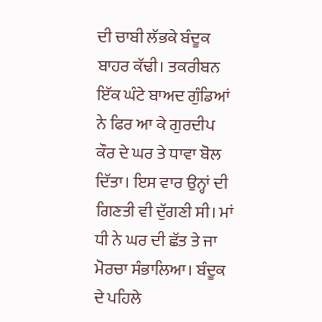ਦੀ ਚਾਬੀ ਲੱਭਕੇ ਬੰਦੂਕ ਬਾਹਰ ਕੱਢੀ। ਤਕਰੀਬਨ ਇੱਕ ਘੰਟੇ ਬਾਅਦ ਗੁੰਡਿਆਂ ਨੇ ਫਿਰ ਆ ਕੇ ਗੁਰਦੀਪ ਕੌਰ ਦੇ ਘਰ ਤੇ ਧਾਵਾ ਬੋਲ ਦਿੱਤਾ। ਇਸ ਵਾਰ ਉਨ੍ਹਾਂ ਦੀ ਗਿਣਤੀ ਵੀ ਦੁੱਗਣੀ ਸੀ। ਮਾਂ ਧੀ ਨੇ ਘਰ ਦੀ ਛੱਤ ਤੇ ਜਾ ਮੋਰਚਾ ਸੰਭਾਲਿਆ। ਬੰਦੂਕ ਦੇ ਪਹਿਲੇ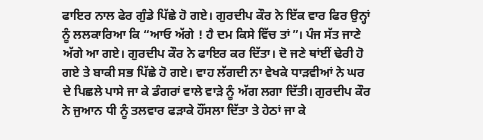ਫਾਇਰ ਨਾਲ ਫੇਰ ਗੁੰਡੇ ਪਿੱਛੇ ਹੋ ਗਏ। ਗੁਰਦੀਪ ਕੌਰ ਨੇ ਇੱਕ ਵਾਰ ਫਿਰ ਉਨ੍ਹਾਂ ਨੂੰ ਲਲਕਾਰਿਆ ਕਿ “ਆਓ ਅੱਗੇ ! ਹੈ ਦਮ ਕਿਸੇ ਵਿੱਚ ਤਾਂ”। ਪੰਜ ਸੱਤ ਜਾਣੇ ਅੱਗੇ ਆ ਗਏ। ਗੁਰਦੀਪ ਕੌਰ ਨੇ ਫਾਇਰ ਕਰ ਦਿੱਤਾ। ਦੋ ਜਣੇ ਥਾਂਈਂ ਢੇਰੀ ਹੋ ਗਏ ਤੇ ਬਾਕੀ ਸਭ ਪਿੱਛੇ ਹੋ ਗਏ। ਵਾਹ ਲੱਗਦੀ ਨਾ ਵੇਖਕੇ ਧਾੜਵੀਆਂ ਨੇ ਘਰ ਦੇ ਪਿਛਲੇ ਪਾਸੇ ਜਾ ਕੇ ਡੰਗਰਾਂ ਵਾਲੇ ਵਾੜੇ ਨੂੰ ਅੱਗ ਲਗਾ ਦਿੱਤੀ। ਗੁਰਦੀਪ ਕੌਰ ਨੇ ਜੁਆਨ ਧੀ ਨੂੰ ਤਲਵਾਰ ਫੜਾਕੇ ਹੌਂਸਲਾ ਦਿੱਤਾ ਤੇ ਹੇਠਾਂ ਜਾ ਕੇ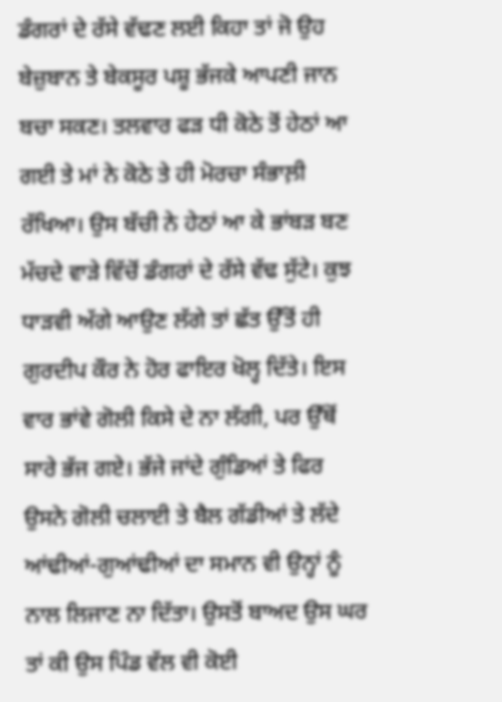ਡੰਗਰਾਂ ਦੇ ਰੱਸੇ ਵੱਢਣ ਲਈ ਕਿਹਾ ਤਾਂ ਜੋ ਉਹ ਬੇਜ਼ੁਬਾਨ ਤੇ ਬੇਕਸੂਰ ਪਸ਼ੂ ਭੱਜਕੇ ਆਪਣੀ ਜਾਨ ਬਚਾ ਸਕਣ। ਤਲਵਾਰ ਫੜ ਧੀ ਕੋਠੇ ਤੋਂ ਹੇਠਾਂ ਆ ਗਈ ਤੇ ਮਾਂ ਨੇ ਕੋਠੇ ਤੇ ਹੀ ਮੋਰਚਾ ਸੰਭਾਲ਼ੀ ਰੱਖਿਆ। ਉਸ ਬੱਚੀ ਨੇ ਹੇਠਾਂ ਆ ਕੇ ਭਾਂਬੜ ਬਣ ਮੱਚਦੇ ਵਾੜੇ ਵਿੱਚੋਂ ਡੰਗਰਾਂ ਦੇ ਰੱਸੇ ਵੱਢ ਸੁੱਟੇ। ਕੁਝ ਧਾੜਵੀ ਅੱਗੇ ਆਉਣ ਲੱਗੇ ਤਾਂ ਛੱਤ ਉੱਤੋਂ ਹੀ ਗੁਰਦੀਪ ਕੌਰ ਨੇ ਹੋਰ ਫਾਇਰ ਖੋਲ੍ਹ ਦਿੱਤੇ। ਇਸ ਵਾਰ ਭਾਂਵੇ ਗੋਲੀ ਕਿਸੇ ਦੇ ਨਾ ਲੱਗੀ, ਪਰ ਉੱਥੋਂ ਸਾਰੇ ਭੱਜ ਗਏ। ਭੱਜੇ ਜਾਂਦੇ ਗੁੰਡਿਆਂ ਤੇ ਫਿਰ ਉਸਨੇ ਗੋਲੀ ਚਲਾਈ ਤੇ ਬੈਲ ਗੱਡੀਆਂ ਤੇ ਲੱਦੇ ਆਂਢੀਆਂ-ਗੁਆਂਢੀਆਂ ਦਾ ਸਮਾਨ ਵੀ ਉਨ੍ਹਾਂ ਨੂੰ ਨਾਲ ਲਿਜਾਣ ਨਾ ਦਿੱਤਾ। ਉਸਤੋਂ ਬਾਅਦ ਉਸ ਘਰ ਤਾਂ ਕੀ ਉਸ ਪਿੰਡ ਵੱਲ ਵੀ ਕੋਈ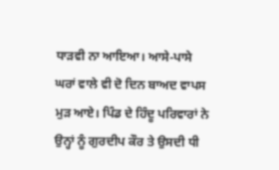ਧਾੜਵੀ ਨਾ ਆਇਆ। ਆਸੇ-ਪਾਸੇ ਘਰਾਂ ਵਾਲੇ ਵੀ ਦੋ ਦਿਨ ਬਾਅਦ ਵਾਪਸ ਮੁੜ ਆਏ। ਪਿੰਡ ਦੇ ਹਿੰਦੂ ਪਰਿਵਾਰਾਂ ਨੇ ਉਨ੍ਹਾਂ ਨੂੰ ਗੁਰਦੀਪ ਕੌਰ ਤੇ ਉਸਦੀ ਧੀ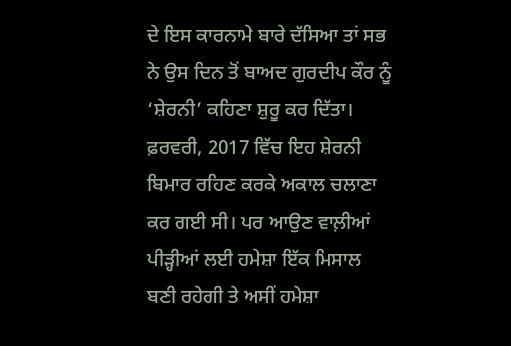ਦੇ ਇਸ ਕਾਰਨਾਮੇ ਬਾਰੇ ਦੱਸਿਆ ਤਾਂ ਸਭ ਨੇ ਉਸ ਦਿਨ ਤੋਂ ਬਾਅਦ ਗੁਰਦੀਪ ਕੌਰ ਨੂੰ ‘ਸ਼ੇਰਨੀ’ ਕਹਿਣਾ ਸ਼ੁਰੂ ਕਰ ਦਿੱਤਾ। ਫ਼ਰਵਰੀ, 2017 ਵਿੱਚ ਇਹ ਸ਼ੇਰਨੀ ਬਿਮਾਰ ਰਹਿਣ ਕਰਕੇ ਅਕਾਲ ਚਲਾਣਾ ਕਰ ਗਈ ਸੀ। ਪਰ ਆਉਣ ਵਾਲ਼ੀਆਂ ਪੀੜ੍ਹੀਆਂ ਲਈ ਹਮੇਸ਼ਾ ਇੱਕ ਮਿਸਾਲ ਬਣੀ ਰਹੇਗੀ ਤੇ ਅਸੀਂ ਹਮੇਸ਼ਾ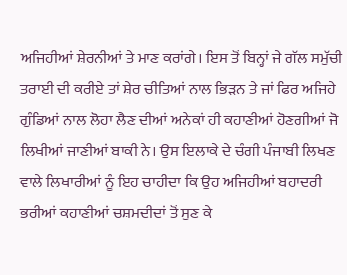ਅਜਿਹੀਆਂ ਸ਼ੇਰਨੀਆਂ ਤੇ ਮਾਣ ਕਰਾਂਗੇ। ਇਸ ਤੋਂ ਬਿਨ੍ਹਾਂ ਜੇ ਗੱਲ ਸਮੁੱਚੀ ਤਰਾਈ ਦੀ ਕਰੀਏ ਤਾਂ ਸ਼ੇਰ ਚੀਤਿਆਂ ਨਾਲ ਭਿੜਨ ਤੇ ਜਾਂ ਫਿਰ ਅਜਿਹੇ ਗੁੰਡਿਆਂ ਨਾਲ ਲੋਹਾ ਲੈਣ ਦੀਆਂ ਅਨੇਕਾਂ ਹੀ ਕਹਾਣੀਆਂ ਹੋਣਗੀਆਂ ਜੋ ਲਿਖੀਆਂ ਜਾਣੀਆਂ ਬਾਕੀ ਨੇ। ਉਸ ਇਲਾਕੇ ਦੇ ਚੰਗੀ ਪੰਜਾਬੀ ਲਿਖਣ ਵਾਲੇ ਲਿਖਾਰੀਆਂ ਨੂੰ ਇਹ ਚਾਹੀਦਾ ਕਿ ਉਹ ਅਜਿਹੀਆਂ ਬਹਾਦਰੀ ਭਰੀਆਂ ਕਹਾਣੀਆਂ ਚਸ਼ਮਦੀਦਾਂ ਤੋਂ ਸੁਣ ਕੇ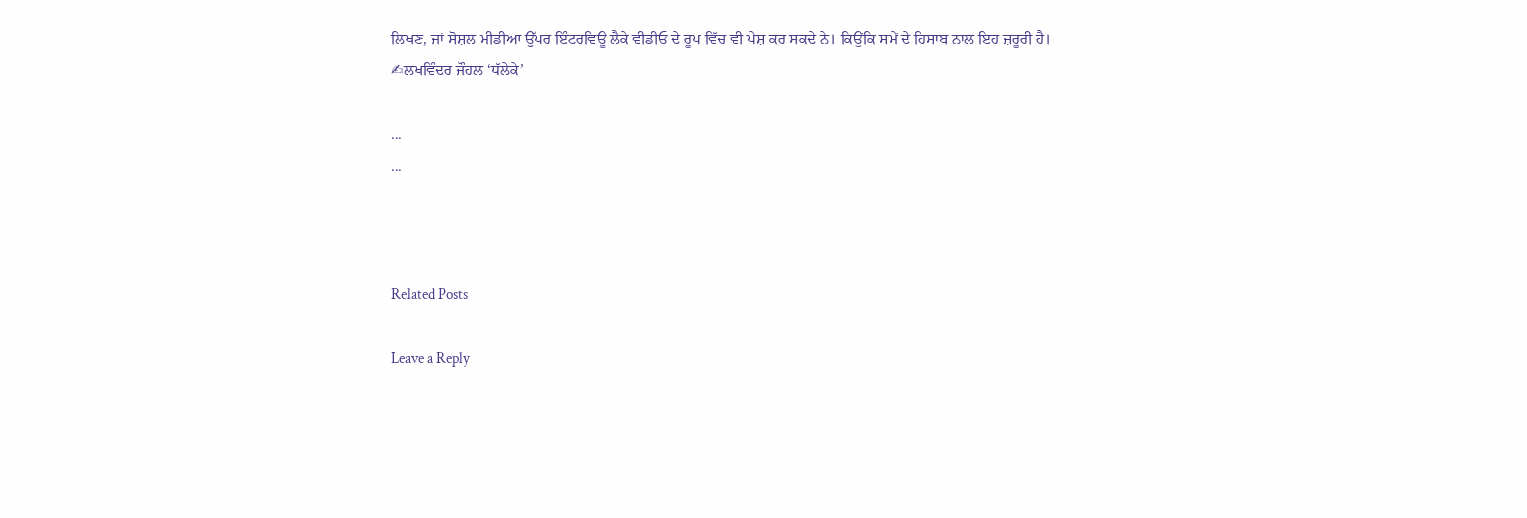ਲਿਖਣ, ਜਾਂ ਸੋਸ਼ਲ ਮੀਡੀਆ ਉੱਪਰ ਇੰਟਰਵਿਊ ਲੈਕੇ ਵੀਡੀਓ ਦੇ ਰੂਪ ਵਿੱਚ ਵੀ ਪੇਸ਼ ਕਰ ਸਕਦੇ ਨੇ। ਕਿਉਂਕਿ ਸਮੇਂ ਦੇ ਹਿਸਾਬ ਨਾਲ ਇਹ ਜ਼ਰੂਰੀ ਹੈ।
✍ਲਖਵਿੰਦਰ ਜੌਹਲ ‘ਧੱਲੇਕੇ’

...
...



Related Posts

Leave a Reply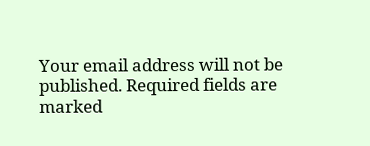Your email address will not be published. Required fields are marked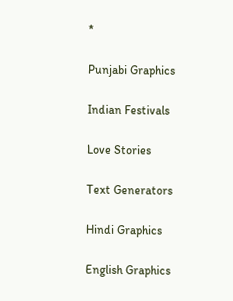*

Punjabi Graphics

Indian Festivals

Love Stories

Text Generators

Hindi Graphics

English Graphics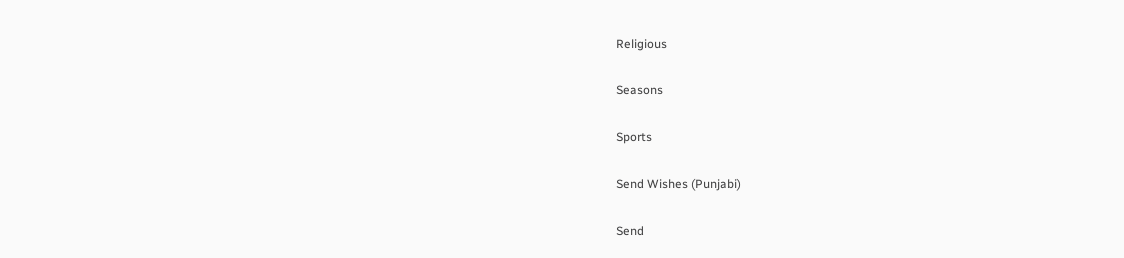Religious

Seasons

Sports

Send Wishes (Punjabi)

Send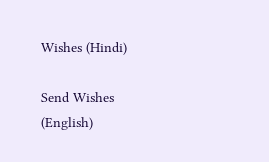Wishes (Hindi)

Send Wishes (English)